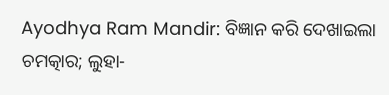Ayodhya Ram Mandir: ବିଜ୍ଞାନ କରି ଦେଖାଇଲା ଚମତ୍କାର; ଲୁହା-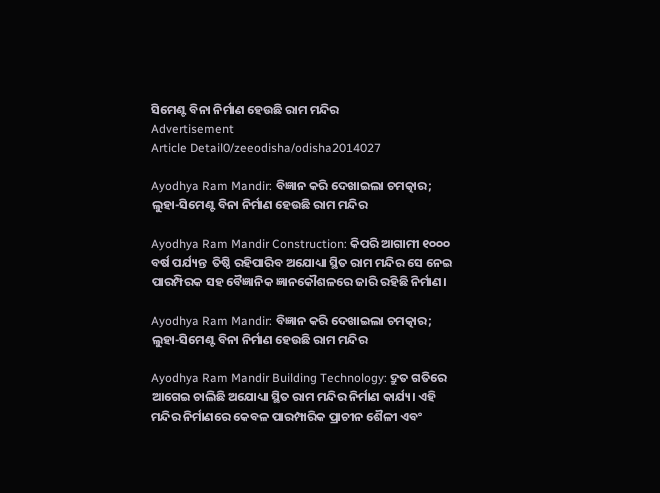ସିମେଣ୍ଟ ବିନା ନିର୍ମାଣ ହେଉଛି ରାମ ମନ୍ଦିର
Advertisement
Article Detail0/zeeodisha/odisha2014027

Ayodhya Ram Mandir: ବିଜ୍ଞାନ କରି ଦେଖାଇଲା ଚମତ୍କାର; ଲୁହା-ସିମେଣ୍ଟ ବିନା ନିର୍ମାଣ ହେଉଛି ରାମ ମନ୍ଦିର

Ayodhya Ram Mandir Construction: କିପରି ଆଗାମୀ ୧୦୦୦ ବର୍ଷ ପର୍ଯ୍ୟନ୍ତ  ତିଷ୍ଠି ରହିପାରିବ ଅଯୋଧ୍ୟା ସ୍ଥିତ ରାମ ମନ୍ଦିର ସେ ନେଇ ପାରମ୍ପିରକ ସହ ବୈଜ୍ଞାନିକ ଜ୍ଞାନକୌଶଳରେ ଜାରି ରହିଛି ନିର୍ମାଣ।

Ayodhya Ram Mandir: ବିଜ୍ଞାନ କରି ଦେଖାଇଲା ଚମତ୍କାର; ଲୁହା-ସିମେଣ୍ଟ ବିନା ନିର୍ମାଣ ହେଉଛି ରାମ ମନ୍ଦିର

Ayodhya Ram Mandir Building Technology: ଦ୍ରୁତ ଗତିରେ ଆଗେଇ ଚାଲିଛି ଅଯୋଧ୍ୟା ସ୍ଥିତ ରାମ ମନ୍ଦିର ନିର୍ମାଣ କାର୍ଯ୍ୟ। ଏହି ମନ୍ଦିର ନିର୍ମାଣରେ କେବଳ ପାରମ୍ପାରିକ ପ୍ରାଚୀନ ଶୈଳୀ ଏବଂ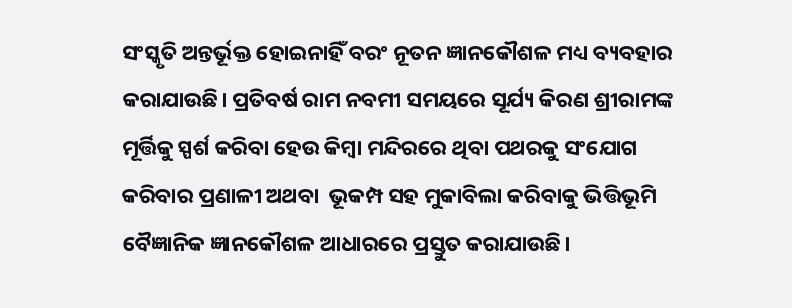ସଂସ୍କୃତି ଅନ୍ତର୍ଭୂକ୍ତ ହୋଇନାହିଁ ବରଂ ନୂତନ ଜ୍ଞାନକୌଶଳ ମଧ୍ୟ ବ୍ୟବହାର କରାଯାଉଛି। ପ୍ରତିବର୍ଷ ରାମ ନବମୀ ସମୟରେ ସୂର୍ଯ୍ୟ କିରଣ ଶ୍ରୀରାମଙ୍କ ମୂର୍ତ୍ତିକୁ ସ୍ପର୍ଶ କରିବା ହେଉ କିମ୍ବା ମନ୍ଦିରରେ ଥିବା ପଥରକୁ ସଂଯୋଗ କରିବାର ପ୍ରଣାଳୀ ଅଥବା  ଭୂକମ୍ପ ସହ ମୁକାବିଲା କରିବାକୁ ଭିତ୍ତିଭୂମି ବୈଜ୍ଞାନିକ ଜ୍ଞାନକୌଶଳ ଆଧାରରେ ପ୍ରସ୍ତୁତ କରାଯାଉଛି।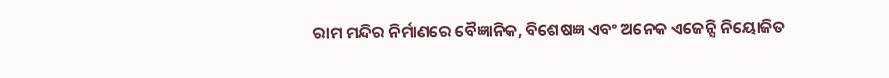ରାମ ମନ୍ଦିର ନିର୍ମାଣରେ ବୈଜ୍ଞାନିକ, ବିଶେଷଜ୍ଞ ଏବଂ ଅନେକ ଏଜେନ୍ସି ନିୟୋଜିତ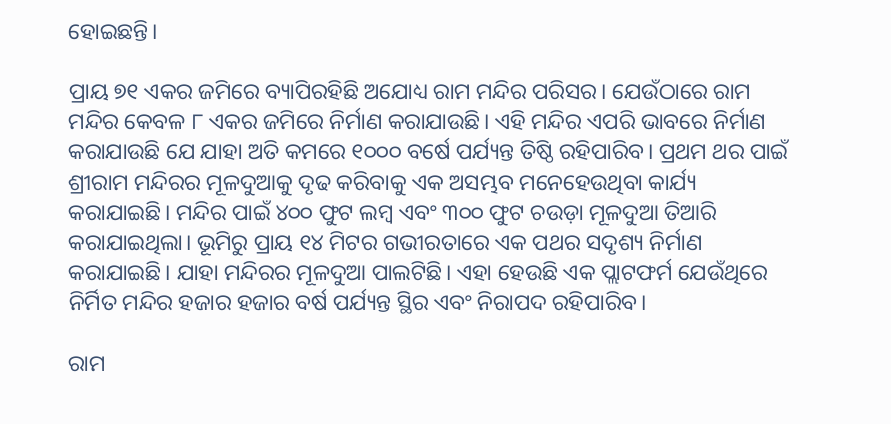ହୋଇଛନ୍ତି।

ପ୍ରାୟ ୭୧ ଏକର ଜମିରେ ବ୍ୟାପିରହିଛି ଅଯୋଧ୍ୟ ରାମ ମନ୍ଦିର ପରିସର। ଯେଉଁଠାରେ ରାମ ମନ୍ଦିର କେବଳ ୮ ଏକର ଜମିରେ ନିର୍ମାଣ କରାଯାଉଛି। ଏହି ମନ୍ଦିର ଏପରି ଭାବରେ ନିର୍ମାଣ କରାଯାଉଛି ଯେ ଯାହା ଅତି କମରେ ୧୦୦୦ ବର୍ଷେ ପର୍ଯ୍ୟନ୍ତ ତିଷ୍ଠି ରହିପାରିବ। ପ୍ରଥମ ଥର ପାଇଁ ଶ୍ରୀରାମ ମନ୍ଦିରର ମୂଳଦୁଆକୁ ଦୃଢ କରିବାକୁ ଏକ ଅସମ୍ଭବ ମନେହେଉଥିବା କାର୍ଯ୍ୟ କରାଯାଇଛି। ମନ୍ଦିର ପାଇଁ ୪୦୦ ଫୁଟ ଲମ୍ବ ଏବଂ ୩୦୦ ଫୁଟ ଚଉଡ଼ା ମୂଳଦୁଆ ତିଆରି କରାଯାଇଥିଲା। ଭୂମିରୁ ପ୍ରାୟ ୧୪ ମିଟର ଗଭୀରତାରେ ଏକ ପଥର ସଦୃଶ୍ୟ ନିର୍ମାଣ କରାଯାଇଛି। ଯାହା ମନ୍ଦିରର ମୂଳଦୁଆ ପାଲଟିଛି। ଏହା ହେଉଛି ଏକ ପ୍ଲାଟଫର୍ମ ଯେଉଁଥିରେ ନିର୍ମିତ ମନ୍ଦିର ହଜାର ହଜାର ବର୍ଷ ପର୍ଯ୍ୟନ୍ତ ସ୍ଥିର ଏବଂ ନିରାପଦ ରହିପାରିବ।

ରାମ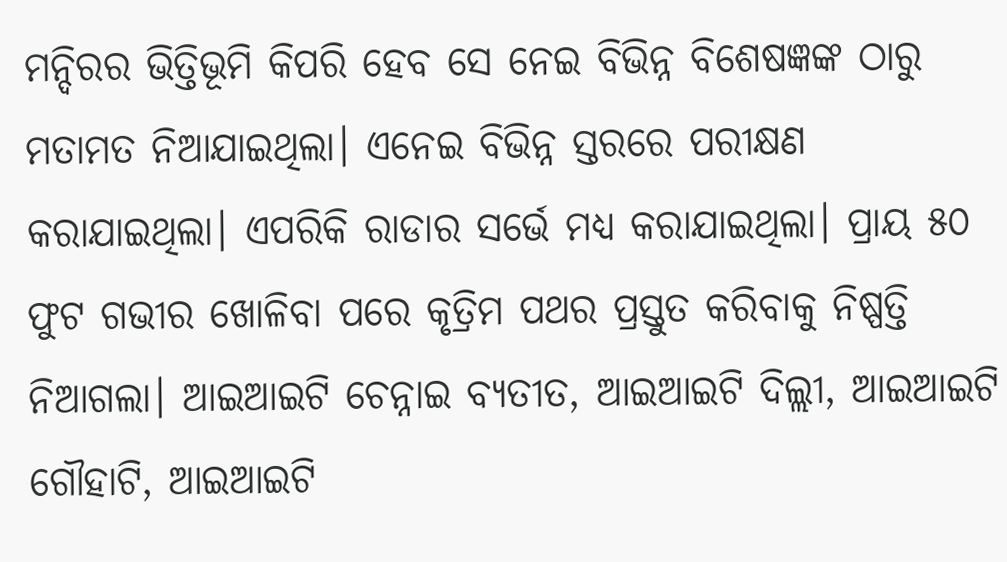ମନ୍ଦିରର ଭିତ୍ତିଭୂମି କିପରି ହେବ ସେ ନେଇ ବିଭିନ୍ନ ବିଶେଷଜ୍ଞଙ୍କ ଠାରୁ ମତାମତ ନିଆଯାଇଥିଲା। ଏନେଇ ବିଭିନ୍ନ ସ୍ତରରେ ପରୀକ୍ଷଣ କରାଯାଇଥିଲା। ଏପରିକି ରାଡାର ସର୍ଭେ ମଧ୍ୟ କରାଯାଇଥିଲା। ପ୍ରାୟ ୫୦ ଫୁଟ ଗଭୀର ଖୋଳିବା ପରେ କୃତ୍ରିମ ପଥର ପ୍ରସ୍ତୁତ କରିବାକୁ ନିଷ୍ପତ୍ତି ନିଆଗଲା। ଆଇଆଇଟି ଚେନ୍ନାଇ ବ୍ୟତୀତ, ଆଇଆଇଟି ଦିଲ୍ଲୀ, ଆଇଆଇଟି ଗୌହାଟି, ଆଇଆଇଟି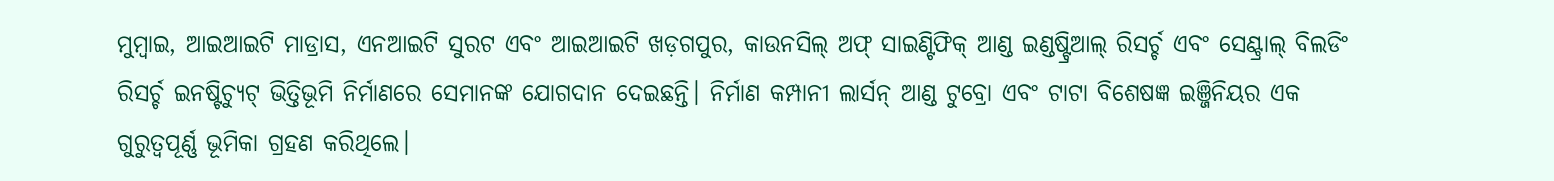ମୁମ୍ବାଇ, ଆଇଆଇଟି ମାଡ୍ରାସ, ଏନଆଇଟି ସୁରଟ ଏବଂ ଆଇଆଇଟି ଖଡ଼ଗପୁର, କାଉନସିଲ୍ ଅଫ୍ ସାଇଣ୍ଟିଫିକ୍ ଆଣ୍ଡ ଇଣ୍ଡଷ୍ଟ୍ରିଆଲ୍ ରିସର୍ଚ୍ଚ ଏବଂ ସେଣ୍ଟ୍ରାଲ୍ ବିଲଡିଂ ରିସର୍ଚ୍ଚ ଇନଷ୍ଟିଚ୍ୟୁଟ୍ ଭିତ୍ତିଭୂମି ନିର୍ମାଣରେ ସେମାନଙ୍କ ଯୋଗଦାନ ଦେଇଛନ୍ତି। ନିର୍ମାଣ କମ୍ପାନୀ ଲାର୍ସନ୍ ଆଣ୍ଡ ଟୁବ୍ରୋ ଏବଂ ଟାଟା ବିଶେଷଜ୍ଞ ଇଞ୍ଜିନିୟର ଏକ ଗୁରୁତ୍ୱପୂର୍ଣ୍ଣ ଭୂମିକା ଗ୍ରହଣ କରିଥିଲେ।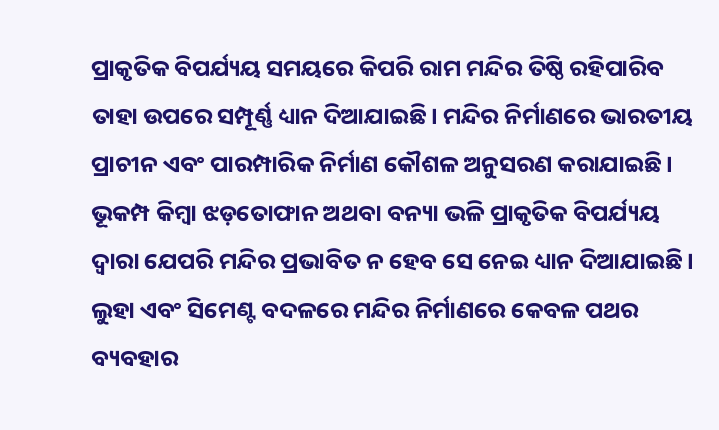ପ୍ରାକୃତିକ ବିପର୍ଯ୍ୟୟ ସମୟରେ କିପରି ରାମ ମନ୍ଦିର ତିଷ୍ଠି ରହିପାରିବ ତାହା ଉପରେ ସମ୍ପୂର୍ଣ୍ଣ ଧ୍ୟାନ ଦିଆଯାଇଛି। ମନ୍ଦିର ନିର୍ମାଣରେ ଭାରତୀୟ ପ୍ରାଚୀନ ଏବଂ ପାରମ୍ପାରିକ ନିର୍ମାଣ କୌଶଳ ଅନୁସରଣ କରାଯାଇଛି। ଭୂକମ୍ପ କିମ୍ବା ଝଡ଼ତୋଫାନ ଅଥବା ବନ୍ୟା ଭଳି ପ୍ରାକୃତିକ ବିପର୍ଯ୍ୟୟ ଦ୍ୱାରା ଯେପରି ମନ୍ଦିର ପ୍ରଭାବିତ ନ ହେବ ସେ ନେଇ ଧ୍ୟାନ ଦିଆଯାଇଛି। ଲୁହା ଏବଂ ସିମେଣ୍ଟ ବଦଳରେ ମନ୍ଦିର ନିର୍ମାଣରେ କେବଳ ପଥର ବ୍ୟବହାର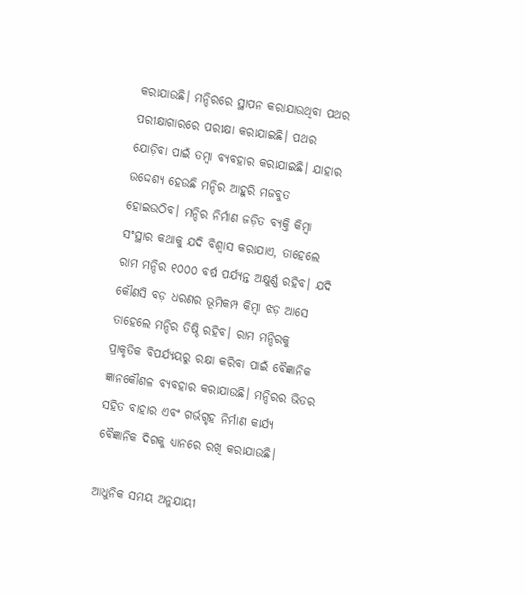କରାଯାଉଛି। ମନ୍ଦିରରେ ସ୍ଥାପନ କରାଯାଉଥିବା ପଥର ପରୀକ୍ଷାଗାରରେ ପରୀକ୍ଷା କରାଯାଇଛି। ପଥର ଯୋଡ଼ିବା ପାଇଁ ତମ୍ବା ବ୍ୟବହାର କରାଯାଇଛି। ଯାହାର ଉଦ୍ଦେଶ୍ୟ ହେଉଛି ମନ୍ଦିର ଆହୁରି ମଜବୁତ ହୋଇଉଠିବ। ମନ୍ଦିର ନିର୍ମାଣ ଜଡ଼ିତ ବ୍ୟକ୍ତି କିମ୍ବା ସଂସ୍ଥାର କଥାକୁ ଯଦି ବିଶ୍ୱାସ କରାଯାଏ, ତାହେଲେ ରାମ ମନ୍ଦିର ୧୦୦୦ ବର୍ଷ ପର୍ଯ୍ୟନ୍ତ ଅକ୍ଷୁର୍ଣ୍ଣ ରହିବ। ଯଦି କୌଣସି ବଡ଼ ଧରଣର ଭୂମିକମ୍ପ କିମ୍ବା ଝଡ଼ ଆସେ ତାହେଲେ ମନ୍ଦିର ତିଷ୍ଠି ରହିବ। ରାମ ମନ୍ଦିରକୁ ପ୍ରାକୃତିକ ବିପର୍ଯ୍ୟୟରୁ ରକ୍ଷା କରିବା ପାଇଁ ବୈଜ୍ଞାନିକ ଜ୍ଞାନକୌଶଳ ବ୍ୟବହାର କରାଯାଉଛି। ମନ୍ଦିରର ଭିତର ସହିତ ବାହାର ଏବଂ ଗର୍ଭଗୃହ ନିର୍ମାଣ କାର୍ଯ୍ୟ ବୈଜ୍ଞାନିକ ଦିଗକୁ ଧ୍ୟାନରେ ରଖି କରାଯାଉଛି।

ଆଧୁନିକ ସମୟ ଅନୁଯାୟୀ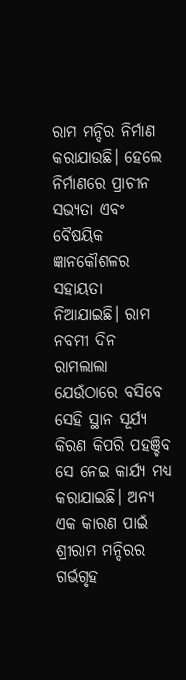ରାମ ମନ୍ଦିର ନିର୍ମାଣ କରାଯାଉଛି। ହେଲେ ନିର୍ମାଣରେ ପ୍ରାଚୀନ ସଭ୍ୟତା ଏବଂ ବୈଷୟିକ ଜ୍ଞାନକୌଶଳର ସହାୟତା ନିଆଯାଇଛି। ରାମ ନବମୀ ଦିନ ରାମଲାଲା ଯେଉଁଠାରେ ବସିବେ ସେହି ସ୍ଥାନ ସୂର୍ଯ୍ୟ କିରଣ କିପରି ପହଞ୍ଚିବ ସେ ନେଇ କାର୍ଯ୍ୟ ମଧ୍ୟ କରାଯାଇଛି। ଅନ୍ୟ ଏକ କାରଣ ପାଇଁ ଶ୍ରୀରାମ ମନ୍ଦିରର ଗର୍ଭଗୃହ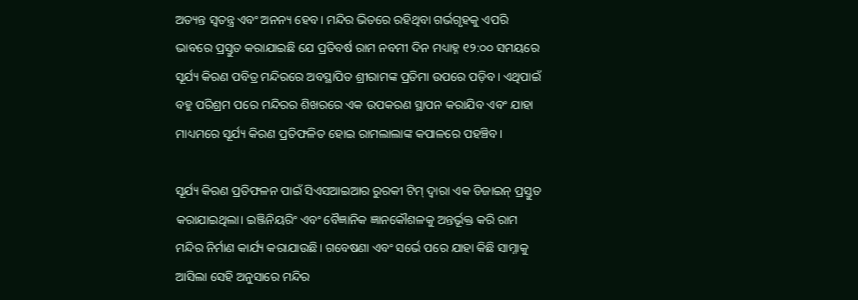ଅତ୍ୟନ୍ତ ସ୍ୱତନ୍ତ୍ର ଏବଂ ଅନନ୍ୟ ହେବ। ମନ୍ଦିର ଭିତରେ ରହିଥିବା ଗର୍ଭଗୃହକୁ ଏପରି ଭାବରେ ପ୍ରସ୍ତୁତ କରାଯାଇଛି ଯେ ପ୍ରତିବର୍ଷ ରାମ ନବମୀ ଦିନ ମଧ୍ୟାହ୍ନ ୧୨:୦୦ ସମୟରେ ସୂର୍ଯ୍ୟ କିରଣ ପବିତ୍ର ମନ୍ଦିରରେ ଅବସ୍ଥାପିତ ଶ୍ରୀରାମଙ୍କ ପ୍ରତିମା ଉପରେ ପଡ଼ିବ। ଏଥିପାଇଁ ବହୁ ପରିଶ୍ରମ ପରେ ମନ୍ଦିରର ଶିଖରରେ ଏକ ଉପକରଣ ସ୍ଥାପନ କରାଯିବ ଏବଂ ଯାହା ମାଧ୍ୟମରେ ସୂର୍ଯ୍ୟ କିରଣ ପ୍ରତିଫଳିତ ହୋଇ ରାମଲାଲାଙ୍କ କପାଳରେ ପହଞ୍ଚିବ।

ସୂର୍ଯ୍ୟ କିରଣ ପ୍ରତିଫଳନ ପାଇଁ ସିଏସଆଇଆର ରୁରକୀ ଟିମ୍ ଦ୍ୱାରା ଏକ ଡିଜାଇନ୍ ପ୍ରସ୍ତୁତ କରାଯାଇଥିଲା। ଇଞ୍ଜିନିୟରିଂ ଏବଂ ବୈଜ୍ଞାନିକ ଜ୍ଞାନକୌଶଳକୁ ଅନ୍ତର୍ଭୂକ୍ତ କରି ରାମ ମନ୍ଦିର ନିର୍ମାଣ କାର୍ଯ୍ୟ କରାଯାଉଛି। ଗବେଷଣା ଏବଂ ସର୍ଭେ ପରେ ଯାହା କିଛି ସାମ୍ନାକୁ ଆସିଲା ସେହି ଅନୁସାରେ ମନ୍ଦିର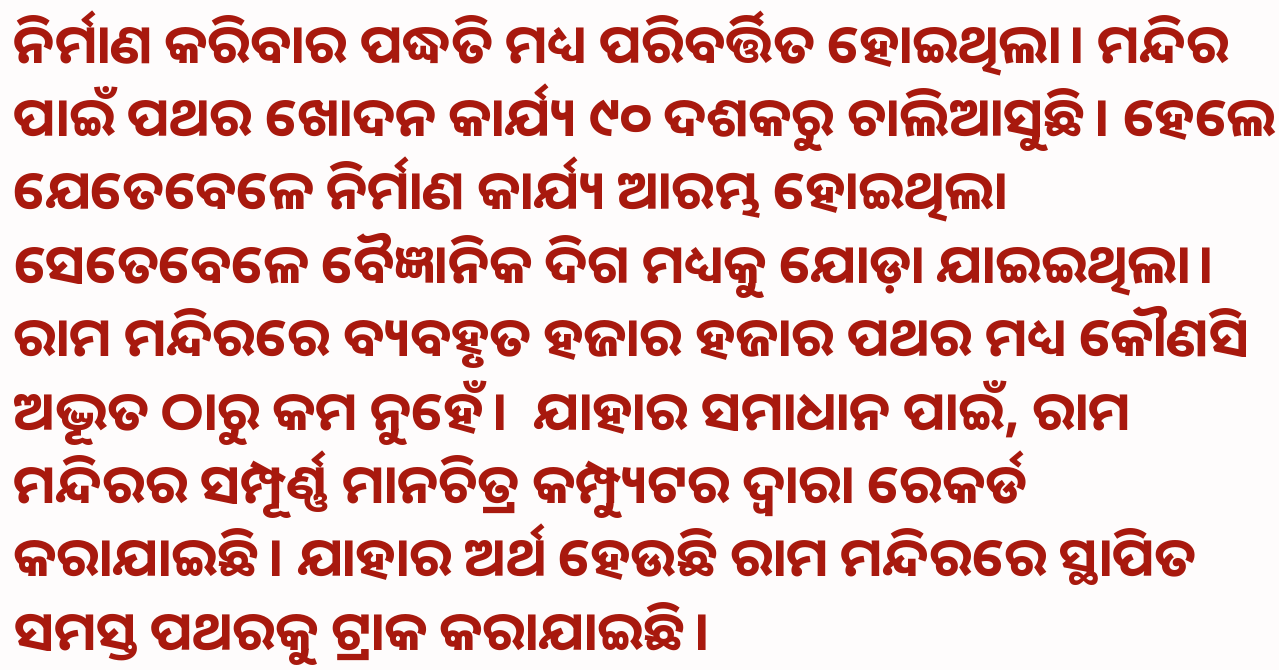ନିର୍ମାଣ କରିବାର ପଦ୍ଧତି ମଧ୍ୟ ପରିବର୍ତ୍ତିତ ହୋଇଥିଲା। ମନ୍ଦିର ପାଇଁ ପଥର ଖୋଦନ କାର୍ଯ୍ୟ ୯୦ ଦଶକରୁ ଚାଲିଆସୁଛି। ହେଲେ ଯେତେବେଳେ ନିର୍ମାଣ କାର୍ଯ୍ୟ ଆରମ୍ଭ ହୋଇଥିଲା ସେତେବେଳେ ବୈଜ୍ଞାନିକ ଦିଗ ମଧ୍ୟକୁ ଯୋଡ଼ା ଯାଇଇଥିଲା। ରାମ ମନ୍ଦିରରେ ବ୍ୟବହୃତ ହଜାର ହଜାର ପଥର ମଧ୍ୟ କୌଣସି ଅଦ୍ଭୂତ ଠାରୁ କମ ନୁହେଁ।  ଯାହାର ସମାଧାନ ପାଇଁ, ରାମ ମନ୍ଦିରର ସମ୍ପୂର୍ଣ୍ଣ ମାନଚିତ୍ର କମ୍ପ୍ୟୁଟର ଦ୍ୱାରା ରେକର୍ଡ କରାଯାଇଛି। ଯାହାର ଅର୍ଥ ହେଉଛି ରାମ ମନ୍ଦିରରେ ସ୍ଥାପିତ ସମସ୍ତ ପଥରକୁ ଟ୍ରାକ କରାଯାଇଛି।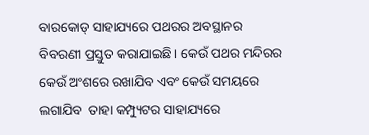ବାରକୋଡ୍ ସାହାଯ୍ୟରେ ପଥରର ଅବସ୍ଥାନର ବିବରଣୀ ପ୍ରସ୍ତୁତ କରାଯାଇଛି। କେଉଁ ପଥର ମନ୍ଦିରର କେଉଁ ଅଂଶରେ ରଖାଯିବ ଏବଂ କେଉଁ ସମୟରେ ଲଗାଯିବ  ତାହା କମ୍ପ୍ୟୁଟର ସାହାଯ୍ୟରେ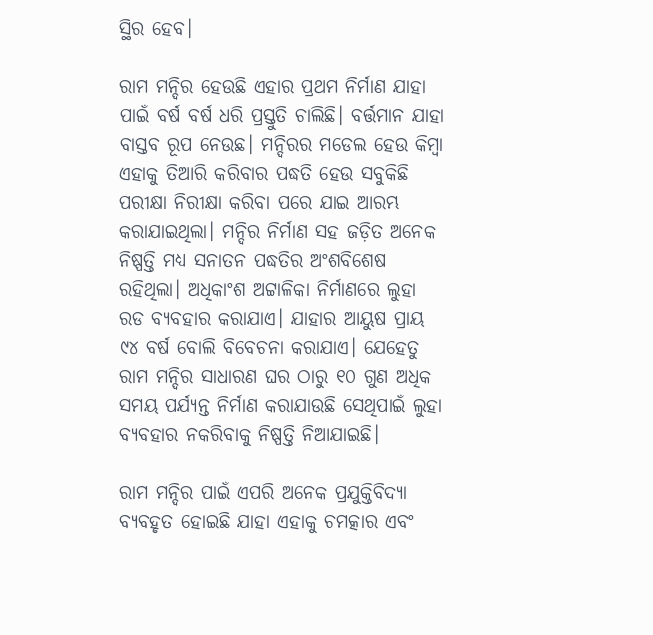ସ୍ଥିର ହେବ।

ରାମ ମନ୍ଦିର ହେଉଛି ଏହାର ପ୍ରଥମ ନିର୍ମାଣ ଯାହା ପାଇଁ ବର୍ଷ ବର୍ଷ ଧରି ପ୍ରସ୍ତୁତି ଚାଲିଛି। ବର୍ତ୍ତମାନ ଯାହା ବାସ୍ତବ ରୂପ ନେଉଛ। ମନ୍ଦିରର ମଡେଲ ହେଉ କିମ୍ବା ଏହାକୁ ତିଆରି କରିବାର ପଦ୍ଧତି ହେଉ ସବୁକିଛି ପରୀକ୍ଷା ନିରୀକ୍ଷା କରିବା ପରେ ଯାଇ ଆରମ୍ଭ କରାଯାଇଥିଲା। ମନ୍ଦିର ନିର୍ମାଣ ସହ ଜଡ଼ିତ ଅନେକ ନିଷ୍ପତ୍ତି ମଧ୍ୟ ସନାତନ ପଦ୍ଧତିର ଅଂଶବିଶେଷ ରହିଥିଲା। ଅଧିକାଂଶ ଅଟ୍ଟାଳିକା ନିର୍ମାଣରେ ଲୁହା ରଡ ବ୍ୟବହାର କରାଯାଏ। ଯାହାର ଆୟୁଷ ପ୍ରାୟ ୯୪ ବର୍ଷ ବୋଲି ବିବେଚନା କରାଯାଏ। ଯେହେତୁ ରାମ ମନ୍ଦିର ସାଧାରଣ ଘର ଠାରୁ ୧୦ ଗୁଣ ଅଧିକ ସମୟ ପର୍ଯ୍ୟନ୍ତ ନିର୍ମାଣ କରାଯାଉଛି ସେଥିପାଇଁ ଲୁହା ବ୍ୟବହାର ନକରିବାକୁ ନିଷ୍ପତ୍ତି ନିଆଯାଇଛି।

ରାମ ମନ୍ଦିର ପାଇଁ ଏପରି ଅନେକ ପ୍ରଯୁକ୍ତିବିଦ୍ୟା ବ୍ୟବହୃତ ହୋଇଛି ଯାହା ଏହାକୁ ଚମତ୍କାର ଏବଂ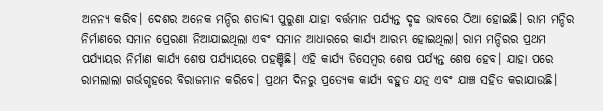ଅନନ୍ୟ କରିବ। ଦେଶର ଅନେକ ମନ୍ଦିର ଶତାବ୍ଦୀ ପୁରୁଣା ଯାହା ବର୍ତ୍ତମାନ ପର୍ଯ୍ୟନ୍ତ ଦୃଢ ଭାବରେ ଠିଆ ହୋଇଛି। ରାମ ମନ୍ଦିର ନିର୍ମାଣରେ ସମାନ ପ୍ରେରଣା ନିଆଯାଇଥିଲା ଏବଂ ସମାନ ଆଧାରରେ କାର୍ଯ୍ୟ ଆରମ୍ଭ ହୋଇଥିଲା। ରାମ ମନ୍ଦିରର ପ୍ରଥମ ପର୍ଯ୍ୟାୟର ନିର୍ମାଣ କାର୍ଯ୍ୟ ଶେଷ ପର୍ଯ୍ୟାୟରେ ପହଞ୍ଚିଛି। ଏହି କାର୍ଯ୍ୟ ଡିସେମ୍ବର ଶେଷ ପର୍ଯ୍ୟନ୍ତ ଶେଷ ହେବ। ଯାହା ପରେ ରାମଲାଲା ଗର୍ଭଗୃହରେ ବିରାଜମାନ କରିବେ। ପ୍ରଥମ ଦିନରୁ ପ୍ରତ୍ୟେକ କାର୍ଯ୍ୟ ବହୁତ ଯତ୍ନ ଏବଂ ଯାଞ୍ଚ ସହିତ କରାଯାଉଛି।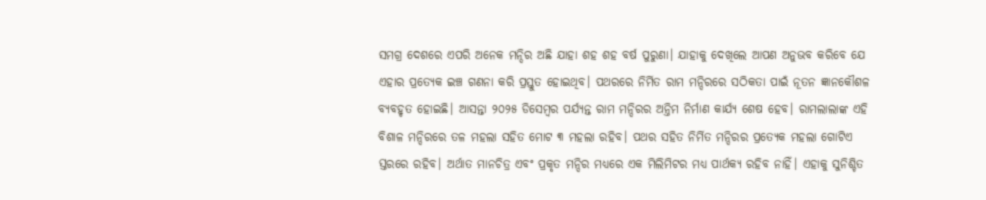ସମଗ୍ର ଦେଶରେ ଏପରି ଅନେକ ମନ୍ଦିର ଅଛି ଯାହା ଶହ ଶହ ବର୍ଷ ପୁରୁଣା। ଯାହାକୁ ଦେଖିଲେ ଆପଣ ଅନୁଭବ କରିବେ ଯେ ଏହାର ପ୍ରତ୍ୟେକ ଇଞ୍ଚ ଗଣନା କରି ପ୍ରସ୍ତୁତ ହୋଇଥିବ। ପଥରରେ ନିର୍ମିତ ରାମ ମନ୍ଦିରରେ ସଠିକତା ପାଇଁ ନୂତନ ଜ୍ଞାନକୌଶଳ ବ୍ୟବହୃତ ହୋଇଛି। ଆସନ୍ତା ୨୦୨୫ ଡିସେମ୍ବର ପର୍ଯ୍ୟନ୍ତ ରାମ ମନ୍ଦିରର ଅନ୍ତିମ ନିର୍ମାଣ କାର୍ଯ୍ୟ ଶେଷ ହେବ। ରାମଲାଲାଙ୍କ ଏହି ବିଶାଳ ମନ୍ଦିରରେ ତଳ ମହଲା ସହିତ ମୋଟ ୩ ମହଲା ରହିବ। ପଥର ସହିତ ନିର୍ମିତ ମନ୍ଦିରର ପ୍ରତ୍ୟେକ ମହଲା ଗୋଟିଏ ସ୍ତରରେ ରହିବ। ଅର୍ଥାତ ମାନଚିତ୍ର ଏବଂ ପ୍ରକୃତ ମନ୍ଦିର ମଧ୍ୟରେ ଏକ ମିଲିମିଟର ମଧ୍ୟ ପାର୍ଥକ୍ୟ ରହିବ ନାହିଁ। ଏହାକୁ ସୁନିଶ୍ଚିତ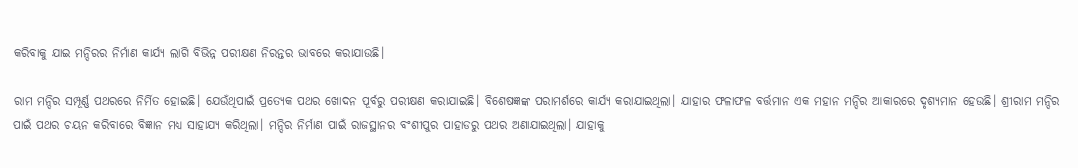କରିବାକୁ ଯାଇ ମନ୍ଦିରର ନିର୍ମାଣ କାର୍ଯ୍ୟ ଲାଗି ବିଭିନ୍ନ ପରୀକ୍ଷଣ ନିରନ୍ତର ଭାବରେ କରାଯାଉଛି।

ରାମ ମନ୍ଦିର ସମ୍ପୂର୍ଣ୍ଣ ପଥରରେ ନିର୍ମିତ ହୋଇଛି। ଯେଉଁଥିପାଇଁ ପ୍ରତ୍ୟେକ ପଥର ଖୋଦନ ପୂର୍ବରୁ ପରୀକ୍ଷଣ କରାଯାଇଛି। ବିଶେଷଜ୍ଞଙ୍କ ପରାମର୍ଶରେ କାର୍ଯ୍ୟ କରାଯାଇଥିଲା। ଯାହାର ଫଳାଫଳ ବର୍ତ୍ତମାନ ଏକ ମହାନ ମନ୍ଦିର ଆକାରରେ ଦୃଶ୍ୟମାନ ହେଉଛି। ଶ୍ରୀରାମ ମନ୍ଦିର ପାଇଁ ପଥର ଚୟନ କରିବାରେ ବିଜ୍ଞାନ ମଧ୍ୟ ସାହାଯ୍ୟ କରିଥିଲା। ମନ୍ଦିର ନିର୍ମାଣ ପାଇଁ ରାଜସ୍ଥାନର ବଂଶୀପୁର ପାହାଡରୁ ପଥର ଅଣାଯାଇଥିଲା। ଯାହାକୁ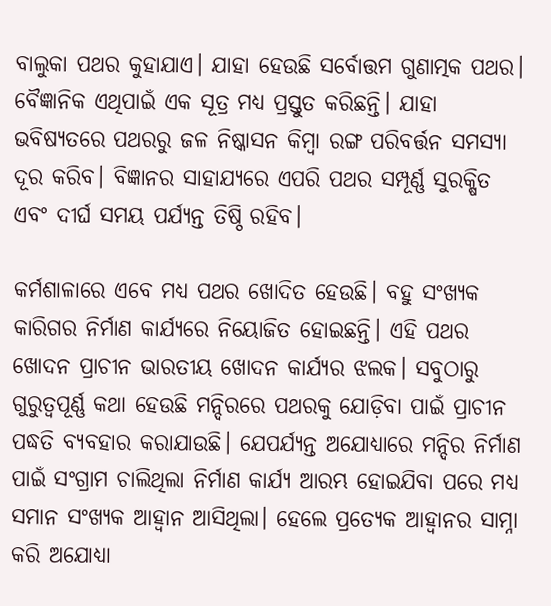ବାଲୁକା ପଥର କୁହାଯାଏ। ଯାହା ହେଉଛି ସର୍ବୋତ୍ତମ ଗୁଣାତ୍ମକ ପଥର। ବୈଜ୍ଞାନିକ ଏଥିପାଇଁ ଏକ ସୂତ୍ର ମଧ୍ୟ ପ୍ରସ୍ତୁତ କରିଛନ୍ତି। ଯାହା ଭବିଷ୍ୟତରେ ପଥରରୁ ଜଳ ନିଷ୍କାସନ କିମ୍ବା ରଙ୍ଗ ପରିବର୍ତ୍ତନ ସମସ୍ୟା ଦୂର କରିବ। ବିଜ୍ଞାନର ସାହାଯ୍ୟରେ ଏପରି ପଥର ସମ୍ପୂର୍ଣ୍ଣ ସୁରକ୍ଷିତ ଏବଂ ଦୀର୍ଘ ସମୟ ପର୍ଯ୍ୟନ୍ତ ତିଷ୍ଠି ରହିବ।

କର୍ମଶାଳାରେ ଏବେ ମଧ୍ୟ ପଥର ଖୋଦିତ ହେଉଛି। ବହୁ ସଂଖ୍ୟକ କାରିଗର ନିର୍ମାଣ କାର୍ଯ୍ୟରେ ନିୟୋଜିତ ହୋଇଛନ୍ତି। ଏହି ପଥର ଖୋଦନ ପ୍ରାଚୀନ ଭାରତୀୟ ଖୋଦନ କାର୍ଯ୍ୟର ଝଲକ। ସବୁଠାରୁ ଗୁରୁତ୍ୱପୂର୍ଣ୍ଣ କଥା ହେଉଛି ମନ୍ଦିରରେ ପଥରକୁ ଯୋଡ଼ିବା ପାଇଁ ପ୍ରାଚୀନ ପଦ୍ଧତି ବ୍ୟବହାର କରାଯାଉଛି। ଯେପର୍ଯ୍ୟନ୍ତ ଅଯୋଧ୍ୟାରେ ମନ୍ଦିର ନିର୍ମାଣ ପାଇଁ ସଂଗ୍ରାମ ଚାଲିଥିଲା ନିର୍ମାଣ କାର୍ଯ୍ୟ ଆରମ୍ଭ ହୋଇଯିବା ପରେ ମଧ୍ୟ ସମାନ ସଂଖ୍ୟକ ଆହ୍ୱାନ ଆସିଥିଲା। ହେଲେ ପ୍ରତ୍ୟେକ ଆହ୍ୱାନର ସାମ୍ନା କରି ଅଯୋଧ୍ୟା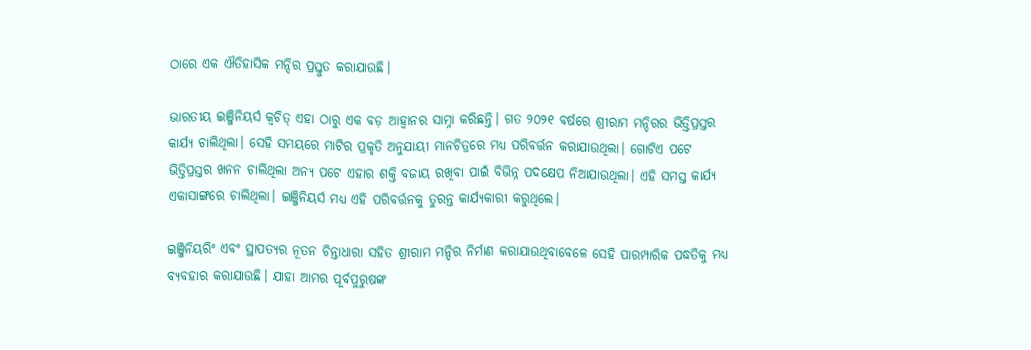ଠାରେ ଏକ ଐତିହାସିକ ମନ୍ଦିର ପ୍ରସ୍ତୁତ କରାଯାଉଛି।

ଭାରତୀୟ ଇଞ୍ଜିନିୟର୍ସ କ୍ୱଚିତ୍ ଏହା ଠାରୁ ଏକ ବଡ଼ ଆହ୍ୱାନର ସାମ୍ନା କରିଛନ୍ତି। ଗତ ୨୦୨୧ ବର୍ଷରେ ଶ୍ରୀରାମ ମନ୍ଦିରର ଭିତ୍ତିପ୍ରସ୍ତର କାର୍ଯ୍ୟ ଚାଲିଥିଲା। ସେହି ସମୟରେ ମାଟିର ପ୍ରକୃତି ଅନୁଯାୟୀ ମାନଚିତ୍ରରେ ମଧ୍ୟ ପରିବର୍ତ୍ତନ କରାଯାଉଥିଲା। ଗୋଟିଏ ପଟେ ଭିତ୍ତିପ୍ରସ୍ତର ଖନନ ଚାଲିଥିଲା ଅନ୍ୟ ପଟେ ଏହାର ଶକ୍ତି ବଜାୟ ରଖିବା ପାଇଁ ବିଭିନ୍ନ ପଦକ୍ଷେପ ନିଆଯାଉଥିଲା। ଏହି ସମସ୍ତ କାର୍ଯ୍ୟ ଏକାସାଙ୍ଗରେ ଚାଲିଥିଲା। ଇଞ୍ଜିନିୟର୍ସ ମଧ୍ୟ ଏହି ପରିବର୍ତ୍ତନକୁ ତୁରନ୍ତ କାର୍ଯ୍ୟକାରୀ କରୁଥିଲେ।

ଇଞ୍ଜିନିୟରିଂ ଏବଂ ସ୍ଥାପତ୍ୟର ନୂତନ ଚିନ୍ତାଧାରା ସହିତ ଶ୍ରୀରାମ ମନ୍ଦିର ନିର୍ମାଣ କରାଯାଉଥିବାବେଳେ ସେହି ପାରମ୍ପାରିକ ପଦ୍ଧତିକୁ ମଧ୍ୟ ବ୍ୟବହାର କରାଯାଉଛି। ଯାହା ଆମର ପୂର୍ବପୁରୁଷଙ୍କ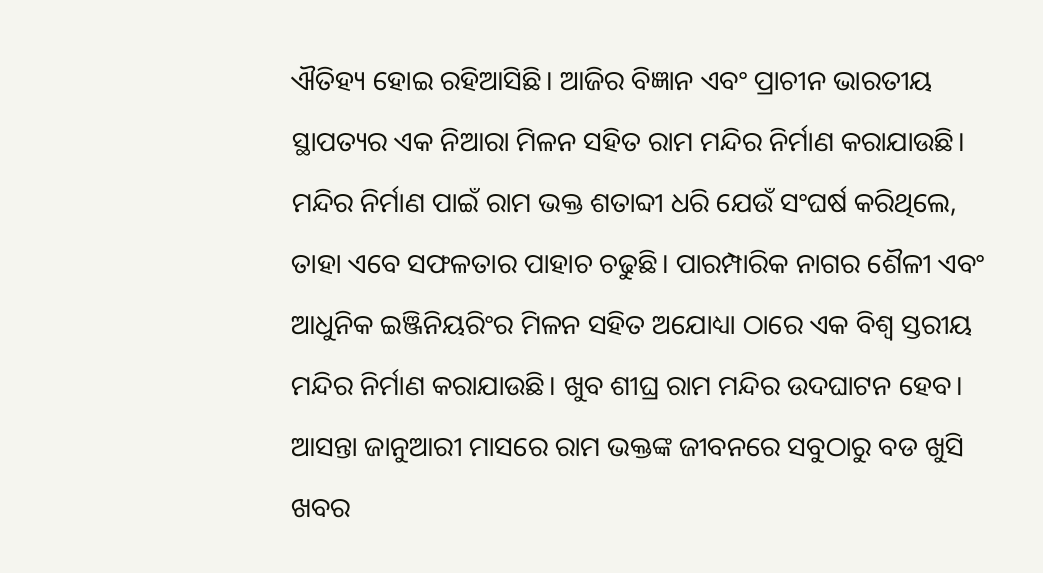ଐତିହ୍ୟ ହୋଇ ରହିଆସିଛି। ଆଜିର ବିଜ୍ଞାନ ଏବଂ ପ୍ରାଚୀନ ଭାରତୀୟ ସ୍ଥାପତ୍ୟର ଏକ ନିଆରା ମିଳନ ସହିତ ରାମ ମନ୍ଦିର ନିର୍ମାଣ କରାଯାଉଛି। ମନ୍ଦିର ନିର୍ମାଣ ପାଇଁ ରାମ ଭକ୍ତ ଶତାବ୍ଦୀ ଧରି ଯେଉଁ ସଂଘର୍ଷ କରିଥିଲେ, ତାହା ଏବେ ସଫଳତାର ପାହାଚ ଚଢୁଛି। ପାରମ୍ପାରିକ ନାଗର ଶୈଳୀ ଏବଂ ଆଧୁନିକ ଇଞ୍ଜିନିୟରିଂର ମିଳନ ସହିତ ଅଯୋଧ୍ୟା ଠାରେ ଏକ ବିଶ୍ୱ ସ୍ତରୀୟ ମନ୍ଦିର ନିର୍ମାଣ କରାଯାଉଛି। ଖୁବ ଶୀଘ୍ର ରାମ ମନ୍ଦିର ଉଦଘାଟନ ହେବ। ଆସନ୍ତା ଜାନୁଆରୀ ମାସରେ ରାମ ଭକ୍ତଙ୍କ ଜୀବନରେ ସବୁଠାରୁ ବଡ ଖୁସି ଖବର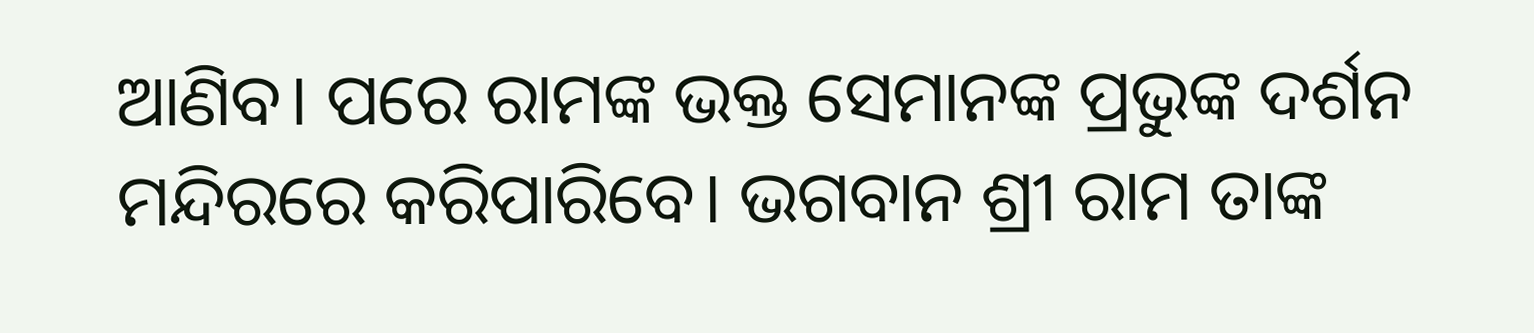ଆଣିବ। ପରେ ରାମଙ୍କ ଭକ୍ତ ସେମାନଙ୍କ ପ୍ରଭୁଙ୍କ ଦର୍ଶନ ମନ୍ଦିରରେ କରିପାରିବେ। ଭଗବାନ ଶ୍ରୀ ରାମ ତାଙ୍କ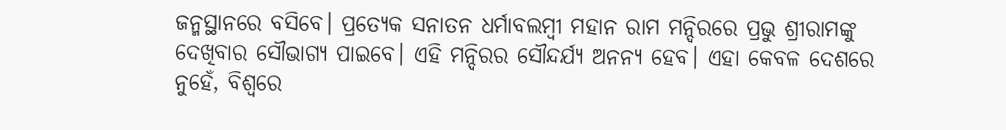ଜନ୍ମସ୍ଥାନରେ ବସିବେ। ପ୍ରତ୍ୟେକ ସନାତନ ଧର୍ମାବଲମ୍ବୀ ମହାନ ରାମ ମନ୍ଦିରରେ ପ୍ରଭୁ ଶ୍ରୀରାମଙ୍କୁ ଦେଖିବାର ସୌଭାଗ୍ୟ ପାଇବେ। ଏହି ମନ୍ଦିରର ସୌନ୍ଦର୍ଯ୍ୟ ଅନନ୍ୟ ହେବ। ଏହା କେବଳ ଦେଶରେ ନୁହେଁ, ବିଶ୍ୱରେ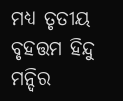ମଧ୍ୟ ତୃତୀୟ ବୃହତ୍ତମ ହିନ୍ଦୁ ମନ୍ଦିର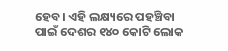ହେବ। ଏହି ଲକ୍ଷ୍ୟରେ ପହଞ୍ଚିବା ପାଇଁ ଦେଶର ୧୪୦ କୋଟି ଲୋକ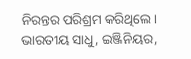ନିରନ୍ତର ପରିଶ୍ରମ କରିଥିଲେ। ଭାରତୀୟ ସାଧୁ, ଇଞ୍ଜିନିୟର,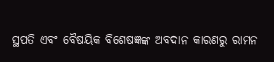ସ୍ଥପତି ଏବଂ ବୈଷୟିକ ବିଶେଷଜ୍ଞଙ୍କ ଅବଦାନ କାରଣରୁ ରାମନ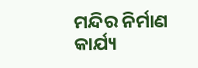ମନ୍ଦିର ନିର୍ମାଣ କାର୍ଯ୍ୟ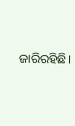ଜାରିରହିଛି।